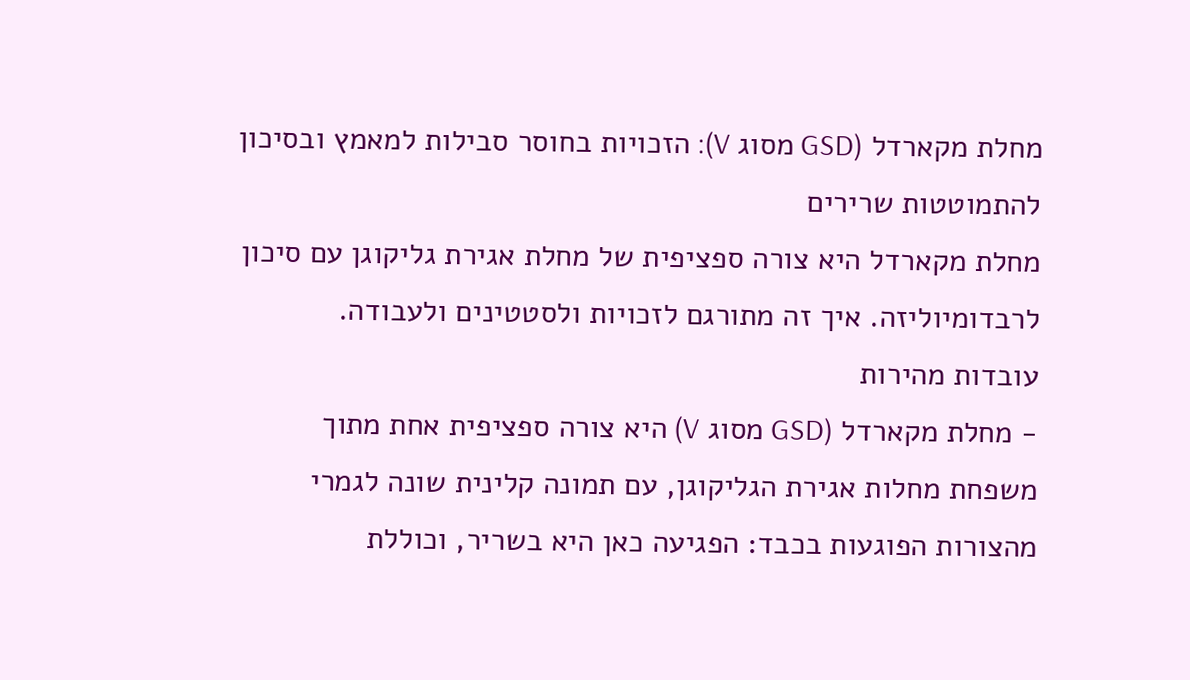מחלת מקארדל (GSD מסוג V): הזכויות בחוסר סבילות למאמץ ובסיכון להתמוטטות שרירים
מחלת מקארדל היא צורה ספציפית של מחלת אגירת גליקוגן עם סיכון לרבדומיוליזה. איך זה מתורגם לזכויות ולסטטינים ולעבודה.
עובדות מהירות
- מחלת מקארדל (GSD מסוג V) היא צורה ספציפית אחת מתוך משפחת מחלות אגירת הגליקוגן, עם תמונה קלינית שונה לגמרי מהצורות הפוגעות בכבד: הפגיעה כאן היא בשריר, וכוללת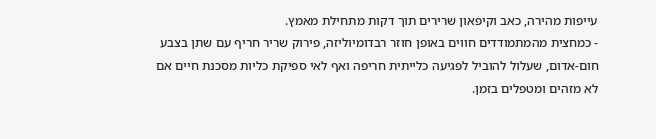עייפות מהירה, כאב וקיפאון שרירים תוך דקות מתחילת מאמץ.
- כמחצית מהמתמודדים חווים באופן חוזר רבדומיוליזה, פירוק שריר חריף עם שתן בצבע חום-אדום, שעלול להוביל לפגיעה כלייתית חריפה ואף לאי ספיקת כליות מסכנת חיים אם לא מזהים ומטפלים בזמן.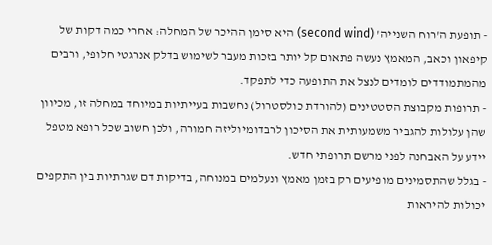- תופעת ה'רוח השנייה' (second wind) היא סימן ההיכר של המחלה: אחרי כמה דקות של קיפאון וכאב, המאמץ נעשה פתאום קל יותר בזכות מעבר לשימוש בדלק אנרגטי חלופי, ורבים מהמתמודדים לומדים לנצל את התופעה כדי לתפקד.
- תרופות מקבוצת הסטטינים (להורדת כולסטרול) נחשבות בעייתיות במיוחד במחלה זו, מכיוון שהן עלולות להגביר משמעותית את הסיכון לרבדומיוליזה חמורה, ולכן חשוב שכל רופא מטפל יידע על האבחנה לפני מרשם תרופתי חדש.
- בגלל שהתסמינים מופיעים רק בזמן מאמץ ונעלמים במנוחה, בדיקות דם שגרתיות בין התקפים יכולות להיראות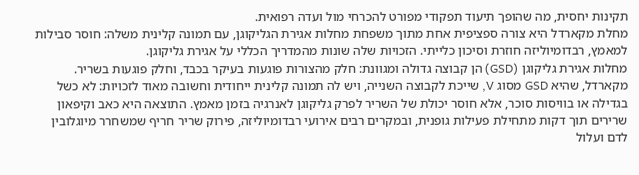תקינות יחסית, מה שהופך תיעוד תפקודי מפורט להכרחי מול ועדה רפואית.
מחלת מקארדל היא צורה ספציפית אחת מתוך משפחת מחלות אגירת הגליקוגן, עם תמונה קלינית משלה: חוסר סבילות למאמץ, רבדומיוליזה חוזרת וסיכון כלייתי. הזכויות שלה שונות מהמדריך הכללי על אגירת גליקוגן.
מחלות אגירת גליקוגן (GSD) הן קבוצה גדולה ומגוונת: חלק מהצורות פוגעות בעיקר בכבד, וחלק פוגעות בשריר. מקארדל, שהיא GSD מסוג V, שייכת לקבוצה השנייה, ויש לה תמונה קלינית ייחודית וחשובה מאוד לזכויות: לא כשל בגדילה או בוויסות סוכר, אלא חוסר יכולת של השריר לפרק גליקוגן לאנרגיה בזמן מאמץ. התוצאה היא כאב וקיפאון שרירים תוך דקות מתחילת פעילות גופנית, ובמקרים רבים אירועי רבדומיוליזה, פירוק שריר חריף שמשחרר מיוגלובין לדם ועלול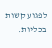לפגוע קשות בכליות.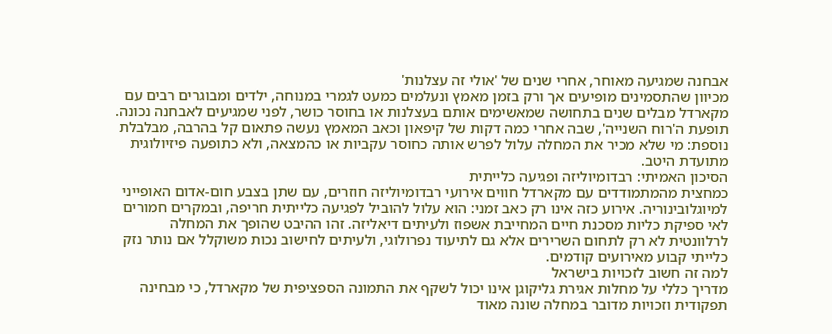אבחנה שמגיעה מאוחר, אחרי שנים של 'אולי זה עצלנות'
מכיוון שהתסמינים מופיעים אך ורק בזמן מאמץ ונעלמים כמעט לגמרי במנוחה, ילדים ומבוגרים רבים עם מקארדל מבלים שנים בתחושה שמאשימים אותם בעצלנות או בחוסר כושר, לפני שמגיעים לאבחנה נכונה. תופעת ה'רוח השנייה', שבה אחרי כמה דקות של קיפאון וכאב המאמץ נעשה פתאום קל בהרבה, מבלבלת נוספת: מי שלא מכיר את המחלה עלול לפרש אותה כחוסר עקביות או כהמצאה, ולא כתופעה פיזיולוגית מתועדת היטב.
הסיכון האמיתי: רבדומיוליזה ופגיעה כלייתית
כמחצית מהמתמודדים עם מקארדל חווים אירועי רבדומיוליזה חוזרים, עם שתן בצבע חום-אדום האופייני למיוגלובינוריה. אירוע כזה אינו רק כאב זמני: הוא עלול להוביל לפגיעה כלייתית חריפה, ובמקרים חמורים לאי ספיקת כליות מסכנת חיים המחייבת אשפוז ולעיתים דיאליזה. זהו ההיבט שהופך את המחלה לרלוונטית לא רק לתחום השרירים אלא גם לתיעוד נפרולוגי, ולעיתים לחישוב נכות משוקלל אם נותר נזק כלייתי קבוע מאירועים קודמים.
למה זה חשוב לזכויות בישראל
מדריך כללי על מחלות אגירת גליקוגן אינו יכול לשקף את התמונה הספציפית של מקארדל, כי מבחינה תפקודית וזכויות מדובר במחלה שונה מאוד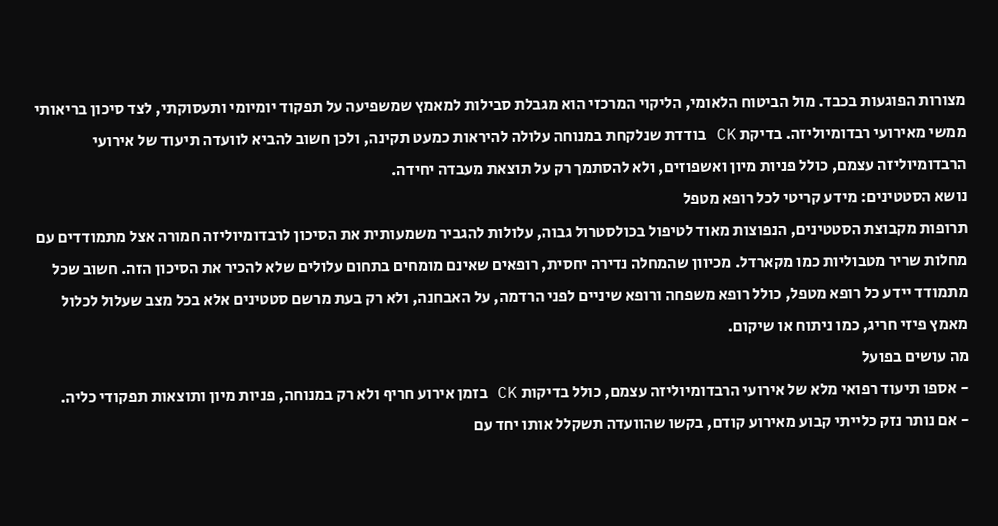מצורות הפוגעות בכבד. מול הביטוח הלאומי, הליקוי המרכזי הוא מגבלת סבילות למאמץ שמשפיעה על תפקוד יומיומי ותעסוקתי, לצד סיכון בריאותי ממשי מאירועי רבדומיוליזה. בדיקת CK בודדת שנלקחת במנוחה עלולה להיראות כמעט תקינה, ולכן חשוב להביא לוועדה תיעוד של אירועי הרבדומיוליזה עצמם, כולל פניות מיון ואשפוזים, ולא להסתמך רק על תוצאת מעבדה יחידה.
נושא הסטטינים: מידע קריטי לכל רופא מטפל
תרופות מקבוצת הסטטינים, הנפוצות מאוד לטיפול בכולסטרול גבוה, עלולות להגביר משמעותית את הסיכון לרבדומיוליזה חמורה אצל מתמודדים עם מחלות שריר מטבוליות כמו מקארדל. מכיוון שהמחלה נדירה יחסית, רופאים שאינם מומחים בתחום עלולים שלא להכיר את הסיכון הזה. חשוב שכל מתמודד יידע כל רופא מטפל, כולל רופא משפחה ורופא שיניים לפני הרדמה, על האבחנה, ולא רק בעת מרשם סטטינים אלא בכל מצב שעלול לכלול מאמץ פיזי חריג, כמו ניתוח או שיקום.
מה עושים בפועל
- אספו תיעוד רפואי מלא של אירועי הרבדומיוליזה עצמם, כולל בדיקות CK בזמן אירוע חריף ולא רק במנוחה, פניות מיון ותוצאות תפקודי כליה.
- אם נותר נזק כלייתי קבוע מאירוע קודם, בקשו שהוועדה תשקלל אותו יחד עם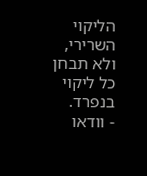הליקוי השרירי, ולא תבחן כל ליקוי בנפרד.
- וודאו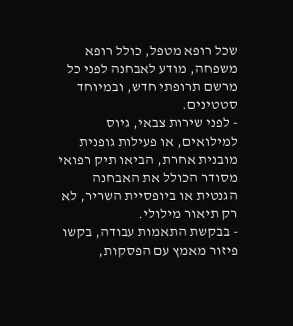שכל רופא מטפל, כולל רופא משפחה, מודע לאבחנה לפני כל מרשם תרופתי חדש, ובמיוחד סטטינים.
- לפני שירות צבאי, גיוס למילואים, או פעילות גופנית מובנית אחרת, הביאו תיק רפואי מסודר הכולל את האבחנה הגנטית או ביופסיית השריר, לא רק תיאור מילולי.
- בבקשת התאמות עבודה, בקשו פיזור מאמץ עם הפסקות,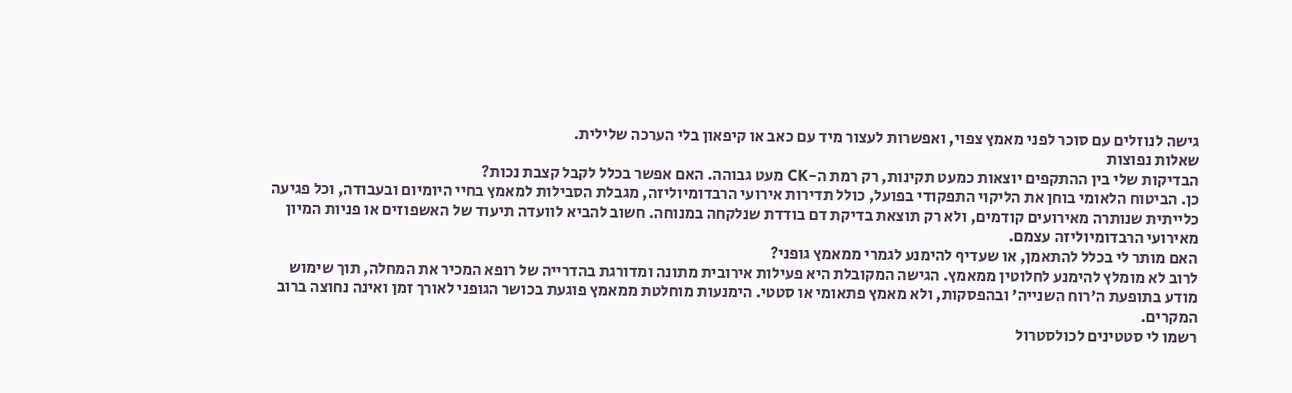גישה לנוזלים עם סוכר לפני מאמץ צפוי, ואפשרות לעצור מיד עם כאב או קיפאון בלי הערכה שלילית.
שאלות נפוצות
הבדיקות שלי בין ההתקפים יוצאות כמעט תקינות, רק רמת ה-CK מעט גבוהה. האם אפשר בכלל לקבל קצבת נכות?
כן. הביטוח הלאומי בוחן את הליקוי התפקודי בפועל, כולל תדירות אירועי הרבדומיוליזה, מגבלת הסבילות למאמץ בחיי היומיום ובעבודה, וכל פגיעה כלייתית שנותרה מאירועים קודמים, ולא רק תוצאת בדיקת דם בודדת שנלקחה במנוחה. חשוב להביא לוועדה תיעוד של האשפוזים או פניות המיון מאירועי הרבדומיוליזה עצמם.
האם מותר לי בכלל להתאמן, או שעדיף להימנע לגמרי ממאמץ גופני?
לרוב לא מומלץ להימנע לחלוטין ממאמץ. הגישה המקובלת היא פעילות אירובית מתונה ומדורגת בהדרייה של רופא המכיר את המחלה, תוך שימוש מודע בתופעת ה'רוח השנייה' ובהפסקות, ולא מאמץ פתאומי או סטטי. הימנעות מוחלטת ממאמץ פוגעת בכושר הגופני לאורך זמן ואינה נחוצה ברוב המקרים.
רשמו לי סטטינים לכולסטרול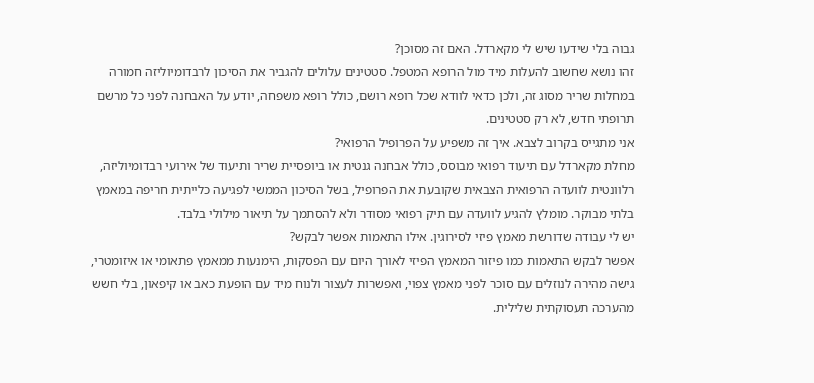גבוה בלי שידעו שיש לי מקארדל. האם זה מסוכן?
זהו נושא שחשוב להעלות מיד מול הרופא המטפל. סטטינים עלולים להגביר את הסיכון לרבדומיוליזה חמורה במחלות שריר מסוג זה, ולכן כדאי לוודא שכל רופא רושם, כולל רופא משפחה, יודע על האבחנה לפני כל מרשם תרופתי חדש, לא רק סטטינים.
אני מתגייס בקרוב לצבא. איך זה משפיע על הפרופיל הרפואי?
מחלת מקארדל עם תיעוד רפואי מבוסס, כולל אבחנה גנטית או ביופסיית שריר ותיעוד של אירועי רבדומיוליזה, רלוונטית לוועדה הרפואית הצבאית שקובעת את הפרופיל, בשל הסיכון הממשי לפגיעה כלייתית חריפה במאמץ בלתי מבוקר. מומלץ להגיע לוועדה עם תיק רפואי מסודר ולא להסתמך על תיאור מילולי בלבד.
יש לי עבודה שדורשת מאמץ פיזי לסירוגין. אילו התאמות אפשר לבקש?
אפשר לבקש התאמות כמו פיזור המאמץ הפיזי לאורך היום עם הפסקות, הימנעות ממאמץ פתאומי או איזומטרי, גישה מהירה לנוזלים עם סוכר לפני מאמץ צפוי, ואפשרות לעצור ולנוח מיד עם הופעת כאב או קיפאון, בלי חשש מהערכה תעסוקתית שלילית.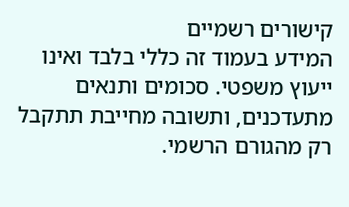קישורים רשמיים
המידע בעמוד זה כללי בלבד ואינו ייעוץ משפטי. סכומים ותנאים מתעדכנים, ותשובה מחייבת תתקבל רק מהגורם הרשמי.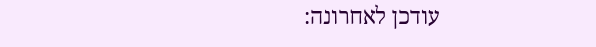עודכן לאחרונה: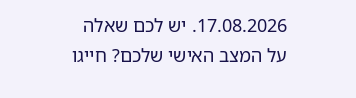17.08.2026. יש לכם שאלה על המצב האישי שלכם? חייגו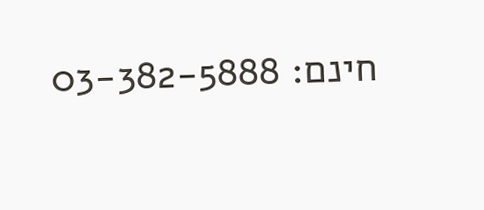חינם: 03-382-5888